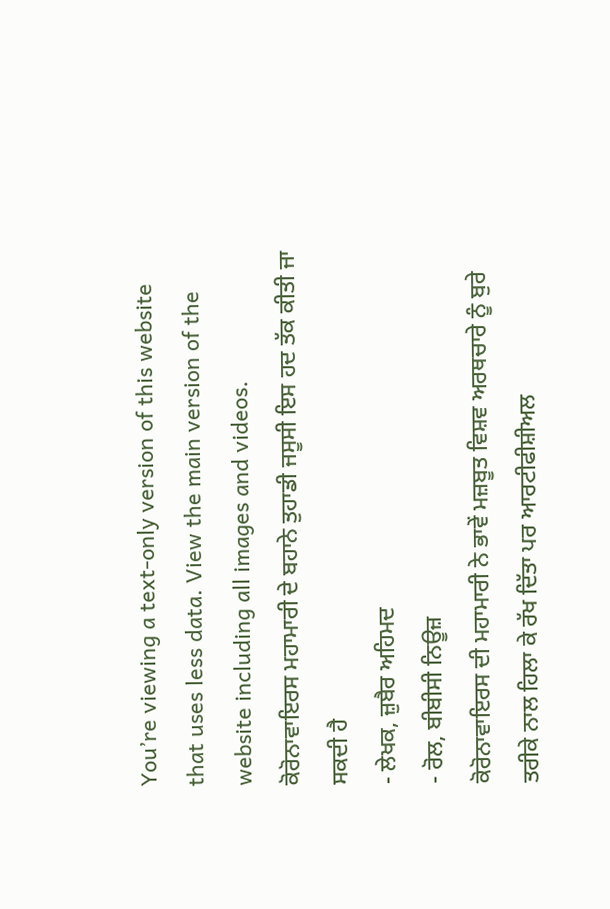You’re viewing a text-only version of this website that uses less data. View the main version of the website including all images and videos.
ਕੋਰੋਨਾਵਾਇਰਸ ਮਹਾਮਾਰੀ ਦੇ ਬਹਾਨੇ ਤੁਹਾਡੀ ਜਸੂਸੀ ਇਸ ਹਦ ਤੱਕ ਕੀਤੀ ਜਾ ਸਕਦੀ ਹੈ
- ਲੇਖਕ, ਜ਼ੁਬੈਰ ਅਹਿਮਦ
- ਰੋਲ, ਬੀਬੀਸੀ ਨਿਊਜ਼
ਕੋਰੋਨਾਵਾਇਰਸ ਦੀ ਮਹਾਮਾਰੀ ਨੇ ਭਾਵੇਂ ਮਜ਼ਬੂਤ ਵਿਸ਼ਵ ਅਰਥਚਾਰੇ ਨੂੰ ਬੁਰੇ ਤਰੀਕੇ ਨਾਲ ਹਿਲਾ ਕੇ ਰੱਖ ਦਿੱਤਾ ਪਰ ਆਰਟੀਫੀਸ਼ੀਅਲ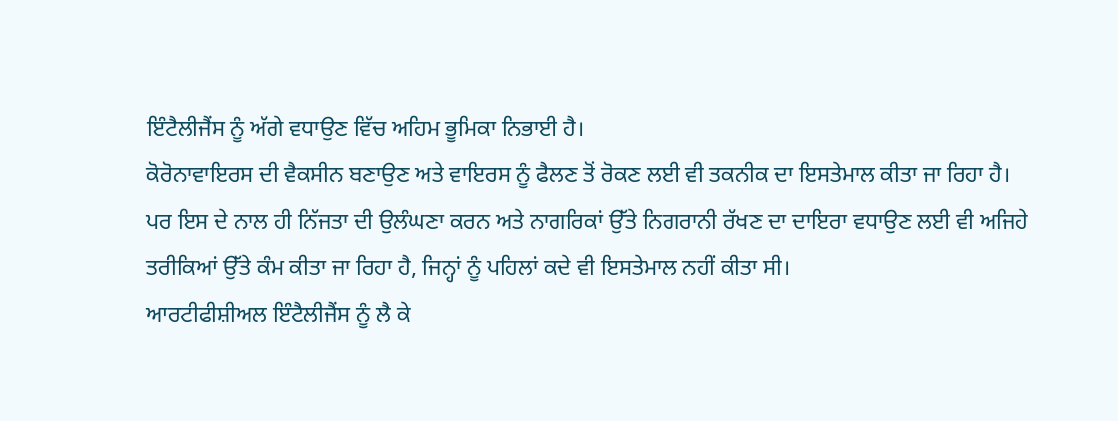ਇੰਟੈਲੀਜੈਂਸ ਨੂੰ ਅੱਗੇ ਵਧਾਉਣ ਵਿੱਚ ਅਹਿਮ ਭੂਮਿਕਾ ਨਿਭਾਈ ਹੈ।
ਕੋਰੋਨਾਵਾਇਰਸ ਦੀ ਵੈਕਸੀਨ ਬਣਾਉਣ ਅਤੇ ਵਾਇਰਸ ਨੂੰ ਫੈਲਣ ਤੋਂ ਰੋਕਣ ਲਈ ਵੀ ਤਕਨੀਕ ਦਾ ਇਸਤੇਮਾਲ ਕੀਤਾ ਜਾ ਰਿਹਾ ਹੈ।
ਪਰ ਇਸ ਦੇ ਨਾਲ ਹੀ ਨਿੱਜਤਾ ਦੀ ਉਲੰਘਣਾ ਕਰਨ ਅਤੇ ਨਾਗਰਿਕਾਂ ਉੱਤੇ ਨਿਗਰਾਨੀ ਰੱਖਣ ਦਾ ਦਾਇਰਾ ਵਧਾਉਣ ਲਈ ਵੀ ਅਜਿਹੇ ਤਰੀਕਿਆਂ ਉੱਤੇ ਕੰਮ ਕੀਤਾ ਜਾ ਰਿਹਾ ਹੈ, ਜਿਨ੍ਹਾਂ ਨੂੰ ਪਹਿਲਾਂ ਕਦੇ ਵੀ ਇਸਤੇਮਾਲ ਨਹੀਂ ਕੀਤਾ ਸੀ।
ਆਰਟੀਫੀਸ਼ੀਅਲ ਇੰਟੈਲੀਜੈਂਸ ਨੂੰ ਲੈ ਕੇ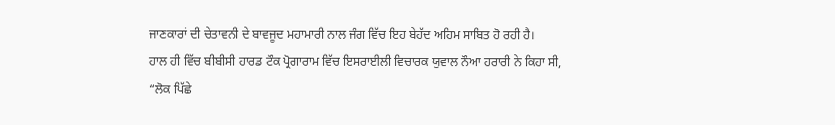ਜਾਣਕਾਰਾਂ ਦੀ ਚੇਤਾਵਨੀ ਦੇ ਬਾਵਜੂਦ ਮਹਾਮਾਰੀ ਨਾਲ ਜੰਗ ਵਿੱਚ ਇਹ ਬੇਹੱਦ ਅਹਿਮ ਸਾਬਿਤ ਹੋ ਰਹੀ ਹੈ।
ਹਾਲ ਹੀ ਵਿੱਚ ਬੀਬੀਸੀ ਹਾਰਡ ਟੌਕ ਪ੍ਰੋਗਾਰਾਮ ਵਿੱਚ ਇਸਰਾਈਲੀ ਵਿਚਾਰਕ ਯੁਵਾਲ ਨੌਆ ਹਰਾਰੀ ਨੇ ਕਿਹਾ ਸੀ, “ਲੋਕ ਪਿੱਛੇ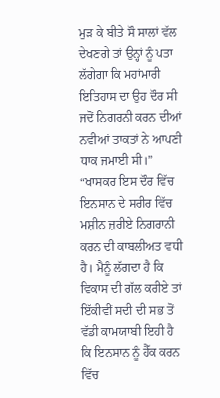ਮੁੜ ਕੇ ਬੀਤੇ ਸੌ ਸਾਲਾਂ ਵੱਲ ਦੇਖਣਗੇ ਤਾਂ ਉਨ੍ਹਾਂ ਨੂੰ ਪਤਾ ਲੱਗੇਗਾ ਕਿ ਮਹਾਂਮਾਰੀ ਇਤਿਹਾਸ ਦਾ ਉਹ ਦੌਰ ਸੀ ਜਦੋਂ ਨਿਗਰਨੀ ਕਰਨ ਦੀਆਂ ਨਵੀਆਂ ਤਾਕਤਾਂ ਨੇ ਆਪਣੀ ਧਾਕ ਜਮਾਈ ਸੀ।”
“ਖਾਸਕਰ ਇਸ ਦੌਰ ਵਿੱਚ ਇਨਸਾਨ ਦੇ ਸਰੀਰ ਵਿੱਚ ਮਸ਼ੀਨ ਜ਼ਰੀਏ ਨਿਗਰਾਨੀ ਕਰਨ ਦੀ ਕਾਬਲੀਅਤ ਵਧੀ ਹੈ। ਮੈਨੂੰ ਲੱਗਦਾ ਹੈ ਕਿ ਵਿਕਾਸ ਦੀ ਗੱਲ ਕਰੀਏ ਤਾਂ ਇੱਕੀਵੀਂ ਸਦੀ ਦੀ ਸਭ ਤੋਂ ਵੱਡੀ ਕਾਮਯਾਬੀ ਇਹੀ ਹੈ ਕਿ ਇਨਸਾਨ ਨੂੰ ਹੈੱਕ ਕਰਨ ਵਿੱਚ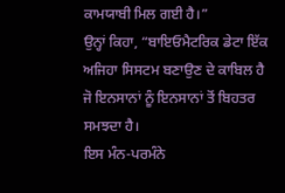ਕਾਮਯਾਬੀ ਮਿਲ ਗਈ ਹੈ।”
ਉਨ੍ਹਾਂ ਕਿਹਾ, “ਬਾਇਓਮੈਟਰਿਕ ਡੇਟਾ ਇੱਕ ਅਜਿਹਾ ਸਿਸਟਮ ਬਣਾਉਣ ਦੇ ਕਾਬਿਲ ਹੈ ਜੋ ਇਨਸਾਨਾਂ ਨੂੰ ਇਨਸਾਨਾਂ ਤੋਂ ਬਿਹਤਰ ਸਮਝਦਾ ਹੈ।
ਇਸ ਮੰਨ-ਪਰਮੰਨੇ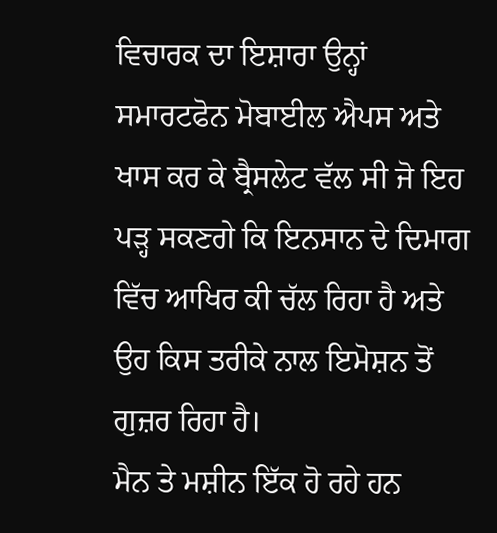ਵਿਚਾਰਕ ਦਾ ਇਸ਼ਾਰਾ ਉਨ੍ਹਾਂ ਸਮਾਰਟਫੋਨ ਮੋਬਾਈਲ ਐਪਸ ਅਤੇ ਖਾਸ ਕਰ ਕੇ ਬ੍ਰੈਸਲੇਟ ਵੱਲ ਸੀ ਜੋ ਇਹ ਪੜ੍ਹ ਸਕਣਗੇ ਕਿ ਇਨਸਾਨ ਦੇ ਦਿਮਾਗ ਵਿੱਚ ਆਖਿਰ ਕੀ ਚੱਲ ਰਿਹਾ ਹੈ ਅਤੇ ਉਹ ਕਿਸ ਤਰੀਕੇ ਨਾਲ ਇਮੋਸ਼ਨ ਤੋਂ ਗੁਜ਼ਰ ਰਿਹਾ ਹੈ।
ਮੈਨ ਤੇ ਮਸ਼ੀਨ ਇੱਕ ਹੋ ਰਹੇ ਹਨ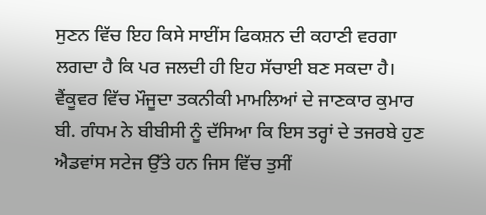ਸੁਣਨ ਵਿੱਚ ਇਹ ਕਿਸੇ ਸਾਈਂਸ ਫਿਕਸ਼ਨ ਦੀ ਕਹਾਣੀ ਵਰਗਾ ਲਗਦਾ ਹੈ ਕਿ ਪਰ ਜਲਦੀ ਹੀ ਇਹ ਸੱਚਾਈ ਬਣ ਸਕਦਾ ਹੈ।
ਵੈਂਕੂਵਰ ਵਿੱਚ ਮੌਜੂਦਾ ਤਕਨੀਕੀ ਮਾਮਲਿਆਂ ਦੇ ਜਾਣਕਾਰ ਕੁਮਾਰ ਬੀ. ਗੰਧਮ ਨੇ ਬੀਬੀਸੀ ਨੂੰ ਦੱਸਿਆ ਕਿ ਇਸ ਤਰ੍ਹਾਂ ਦੇ ਤਜਰਬੇ ਹੁਣ ਐਡਵਾਂਸ ਸਟੇਜ ਉੱਤੇ ਹਨ ਜਿਸ ਵਿੱਚ ਤੁਸੀਂ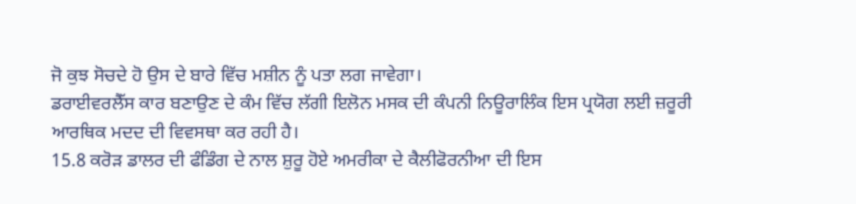ਜੋ ਕੁਝ ਸੋਚਦੇ ਹੋ ਉਸ ਦੇ ਬਾਰੇ ਵਿੱਚ ਮਸ਼ੀਨ ਨੂੰ ਪਤਾ ਲਗ ਜਾਵੇਗਾ।
ਡਰਾਈਵਰਲੈੱਸ ਕਾਰ ਬਣਾਉਣ ਦੇ ਕੰਮ ਵਿੱਚ ਲੱਗੀ ਇਲੋਨ ਮਸਕ ਦੀ ਕੰਪਨੀ ਨਿਊਰਾਲਿੰਕ ਇਸ ਪ੍ਰਯੋਗ ਲਈ ਜ਼ਰੂਰੀ ਆਰਥਿਕ ਮਦਦ ਦੀ ਵਿਵਸਥਾ ਕਰ ਰਹੀ ਹੈ।
15.8 ਕਰੋੜ ਡਾਲਰ ਦੀ ਫੰਡਿੰਗ ਦੇ ਨਾਲ ਸ਼ੁਰੂ ਹੋਏ ਅਮਰੀਕਾ ਦੇ ਕੈਲੀਫੋਰਨੀਆ ਦੀ ਇਸ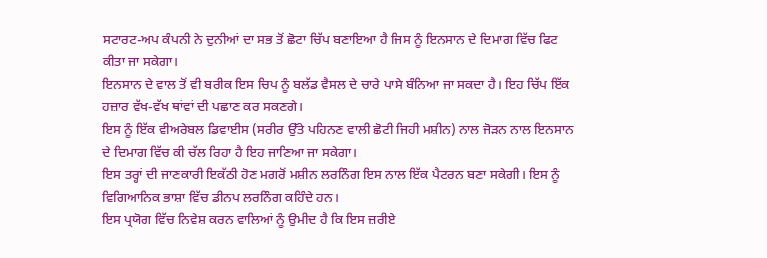ਸਟਾਰਟ-ਅਪ ਕੰਪਨੀ ਨੇ ਦੁਨੀਆਂ ਦਾ ਸਭ ਤੋਂ ਛੋਟਾ ਚਿੱਪ ਬਣਾਇਆ ਹੈ ਜਿਸ ਨੂੰ ਇਨਸਾਨ ਦੇ ਦਿਮਾਗ ਵਿੱਚ ਫਿਟ ਕੀਤਾ ਜਾ ਸਕੇਗਾ।
ਇਨਸਾਨ ਦੇ ਵਾਲ ਤੋਂ ਵੀ ਬਰੀਕ ਇਸ ਚਿਪ ਨੂੰ ਬਲੱਡ ਵੈਸਲ ਦੇ ਚਾਰੇ ਪਾਸੇ ਬੰਨਿਆ ਜਾ ਸਕਦਾ ਹੈ। ਇਹ ਚਿੱਪ ਇੱਕ ਹਜ਼ਾਰ ਵੱਖ-ਵੱਖ ਥਾਂਵਾਂ ਦੀ ਪਛਾਣ ਕਰ ਸਕਣਗੇ।
ਇਸ ਨੂੰ ਇੱਕ ਵੀਅਰੇਬਲ ਡਿਵਾਈਸ (ਸਰੀਰ ਉੱਤੇ ਪਹਿਨਣ ਵਾਲੀ ਛੋਟੀ ਜਿਹੀ ਮਸ਼ੀਨ) ਨਾਲ ਜੋੜਨ ਨਾਲ ਇਨਸਾਨ ਦੇ ਦਿਮਾਗ ਵਿੱਚ ਕੀ ਚੱਲ ਰਿਹਾ ਹੈ ਇਹ ਜਾਣਿਆ ਜਾ ਸਕੇਗਾ।
ਇਸ ਤਰ੍ਹਾਂ ਦੀ ਜਾਣਕਾਰੀ ਇਕੱਠੀ ਹੋਣ ਮਗਰੋਂ ਮਸ਼ੀਨ ਲਰਨਿੰਗ ਇਸ ਨਾਲ ਇੱਕ ਪੈਟਰਨ ਬਣਾ ਸਕੇਗੀ। ਇਸ ਨੂੰ ਵਿਗਿਆਨਿਕ ਭਾਸ਼ਾ ਵਿੱਚ ਡੀਨਪ ਲਰਨਿੰਗ ਕਹਿੰਦੇ ਹਨ।
ਇਸ ਪ੍ਰਯੋਗ ਵਿੱਚ ਨਿਵੇਸ਼ ਕਰਨ ਵਾਲਿਆਂ ਨੂੰ ਉਮੀਦ ਹੈ ਕਿ ਇਸ ਜ਼ਰੀਏ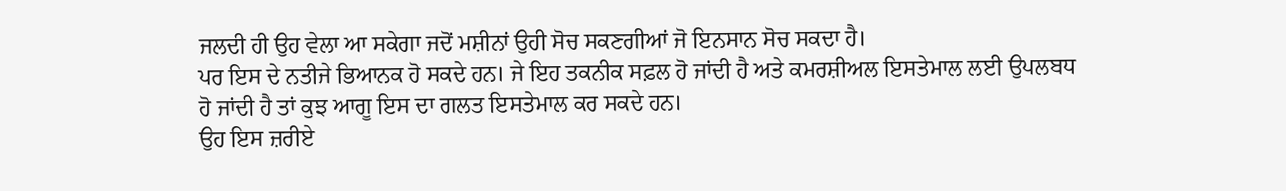ਜਲਦੀ ਹੀ ਉਹ ਵੇਲਾ ਆ ਸਕੇਗਾ ਜਦੋਂ ਮਸ਼ੀਨਾਂ ਉਹੀ ਸੋਚ ਸਕਣਗੀਆਂ ਜੋ ਇਨਸਾਨ ਸੋਚ ਸਕਦਾ ਹੈ।
ਪਰ ਇਸ ਦੇ ਨਤੀਜੇ ਭਿਆਨਕ ਹੋ ਸਕਦੇ ਹਨ। ਜੇ ਇਹ ਤਕਨੀਕ ਸਫ਼ਲ ਹੋ ਜਾਂਦੀ ਹੈ ਅਤੇ ਕਮਰਸ਼ੀਅਲ ਇਸਤੇਮਾਲ ਲਈ ਉਪਲਬਧ ਹੋ ਜਾਂਦੀ ਹੈ ਤਾਂ ਕੁਝ ਆਗੂ ਇਸ ਦਾ ਗਲਤ ਇਸਤੇਮਾਲ ਕਰ ਸਕਦੇ ਹਨ।
ਉਹ ਇਸ ਜ਼ਰੀਏ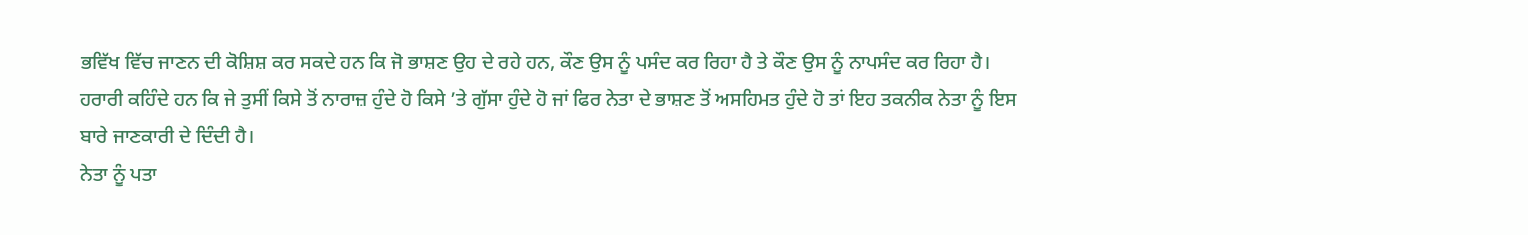ਭਵਿੱਖ ਵਿੱਚ ਜਾਣਨ ਦੀ ਕੋਸ਼ਿਸ਼ ਕਰ ਸਕਦੇ ਹਨ ਕਿ ਜੋ ਭਾਸ਼ਣ ਉਹ ਦੇ ਰਹੇ ਹਨ, ਕੌਣ ਉਸ ਨੂੰ ਪਸੰਦ ਕਰ ਰਿਹਾ ਹੈ ਤੇ ਕੌਣ ਉਸ ਨੂੰ ਨਾਪਸੰਦ ਕਰ ਰਿਹਾ ਹੈ।
ਹਰਾਰੀ ਕਹਿੰਦੇ ਹਨ ਕਿ ਜੇ ਤੁਸੀਂ ਕਿਸੇ ਤੋਂ ਨਾਰਾਜ਼ ਹੁੰਦੇ ਹੋ ਕਿਸੇ ’ਤੇ ਗੁੱਸਾ ਹੁੰਦੇ ਹੋ ਜਾਂ ਫਿਰ ਨੇਤਾ ਦੇ ਭਾਸ਼ਣ ਤੋਂ ਅਸਹਿਮਤ ਹੁੰਦੇ ਹੋ ਤਾਂ ਇਹ ਤਕਨੀਕ ਨੇਤਾ ਨੂੰ ਇਸ ਬਾਰੇ ਜਾਣਕਾਰੀ ਦੇ ਦਿੰਦੀ ਹੈ।
ਨੇਤਾ ਨੂੰ ਪਤਾ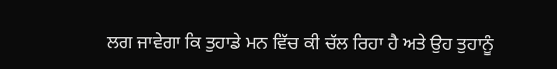ਲਗ ਜਾਵੇਗਾ ਕਿ ਤੁਹਾਡੇ ਮਨ ਵਿੱਚ ਕੀ ਚੱਲ ਰਿਹਾ ਹੈ ਅਤੇ ਉਹ ਤੁਹਾਨੂੰ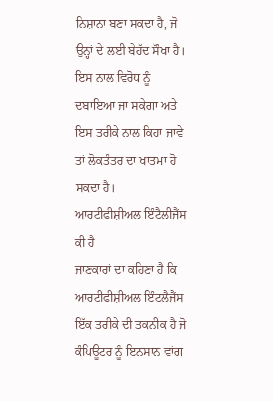ਨਿਸ਼ਾਨਾ ਬਣਾ ਸਕਦਾ ਹੈ, ਜੋ ਉਨ੍ਹਾਂ ਦੇ ਲਈ ਬੇਹੱਦ ਸੌਖਾ ਹੈ।
ਇਸ ਨਾਲ ਵਿਰੋਧ ਨੂੰ ਦਬਾਇਆ ਜਾ ਸਕੇਗਾ ਅਤੇ ਇਸ ਤਰੀਕੇ ਨਾਲ ਕਿਹਾ ਜਾਵੇ ਤਾਂ ਲੋਕਤੰਤਰ ਦਾ ਖਾਤਮਾ ਹੋ ਸਕਦਾ ਹੈ।
ਆਰਟੀਫੀਸ਼ੀਅਲ ਇੰਟੈਲੀਜੈਂਸ ਕੀ ਹੈ
ਜਾਣਕਾਰਾਂ ਦਾ ਕਹਿਣਾ ਹੈ ਕਿ ਆਰਟੀਫੀਸ਼ੀਅਲ ਇੰਟਲੈਜੈਂਸ ਇੱਕ ਤਰੀਕੇ ਦੀ ਤਕਨੀਕ ਹੈ ਜੋ ਕੰਪਿਊਟਰ ਨੂੰ ਇਨਸਾਨ ਵਾਂਗ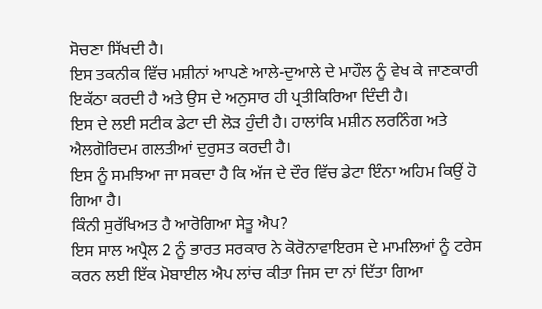ਸੋਚਣਾ ਸਿੱਖਦੀ ਹੈ।
ਇਸ ਤਕਨੀਕ ਵਿੱਚ ਮਸ਼ੀਨਾਂ ਆਪਣੇ ਆਲੇ-ਦੁਆਲੇ ਦੇ ਮਾਹੌਲ ਨੂੰ ਵੇਖ ਕੇ ਜਾਣਕਾਰੀ ਇਕੱਠਾ ਕਰਦੀ ਹੈ ਅਤੇ ਉਸ ਦੇ ਅਨੁਸਾਰ ਹੀ ਪ੍ਰਤੀਕਿਰਿਆ ਦਿੰਦੀ ਹੈ।
ਇਸ ਦੇ ਲਈ ਸਟੀਕ ਡੇਟਾ ਦੀ ਲੋੜ ਹੁੰਦੀ ਹੈ। ਹਾਲਾਂਕਿ ਮਸ਼ੀਨ ਲਰਨਿੰਗ ਅਤੇ ਐਲਗੋਰਿਦਮ ਗਲਤੀਆਂ ਦੁਰੁਸਤ ਕਰਦੀ ਹੈ।
ਇਸ ਨੂੰ ਸਮਝਿਆ ਜਾ ਸਕਦਾ ਹੈ ਕਿ ਅੱਜ ਦੇ ਦੌਰ ਵਿੱਚ ਡੇਟਾ ਇੰਨਾ ਅਹਿਮ ਕਿਉਂ ਹੋ ਗਿਆ ਹੈ।
ਕਿੰਨੀ ਸੁਰੱਖਿਅਤ ਹੈ ਆਰੋਗਿਆ ਸੇਤੂ ਐਪ?
ਇਸ ਸਾਲ ਅਪ੍ਰੈਲ 2 ਨੂੰ ਭਾਰਤ ਸਰਕਾਰ ਨੇ ਕੋਰੋਨਾਵਾਇਰਸ ਦੇ ਮਾਮਲਿਆਂ ਨੂੰ ਟਰੇਸ ਕਰਨ ਲਈ ਇੱਕ ਮੋਬਾਈਲ ਐਪ ਲਾਂਚ ਕੀਤਾ ਜਿਸ ਦਾ ਨਾਂ ਦਿੱਤਾ ਗਿਆ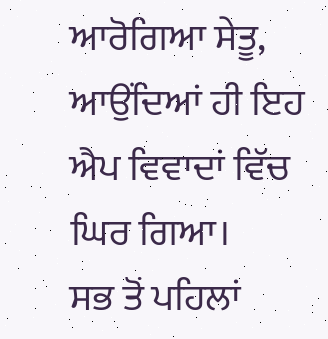ਆਰੋਗਿਆ ਸੇਤੂ, ਆਉਂਦਿਆਂ ਹੀ ਇਹ ਐਪ ਵਿਵਾਦਾਂ ਵਿੱਚ ਘਿਰ ਗਿਆ।
ਸਭ ਤੋਂ ਪਹਿਲਾਂ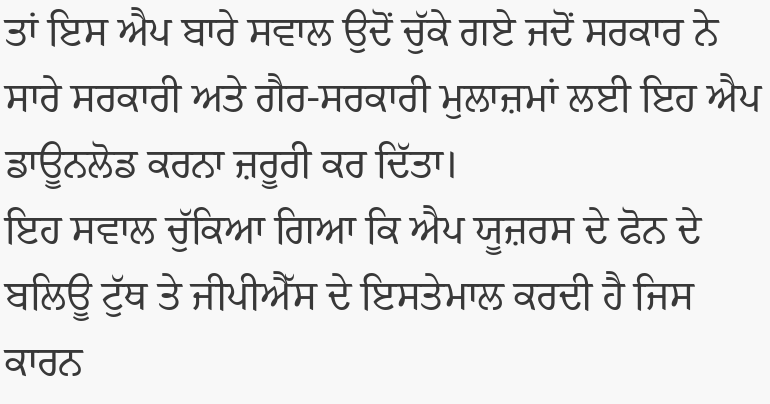ਤਾਂ ਇਸ ਐਪ ਬਾਰੇ ਸਵਾਲ ਉਦੋਂ ਚੁੱਕੇ ਗਏ ਜਦੋਂ ਸਰਕਾਰ ਨੇ ਸਾਰੇ ਸਰਕਾਰੀ ਅਤੇ ਗੈਰ-ਸਰਕਾਰੀ ਮੁਲਾਜ਼ਮਾਂ ਲਈ ਇਹ ਐਪ ਡਾਊਨਲੋਡ ਕਰਨਾ ਜ਼ਰੂਰੀ ਕਰ ਦਿੱਤਾ।
ਇਹ ਸਵਾਲ ਚੁੱਕਿਆ ਗਿਆ ਕਿ ਐਪ ਯੂਜ਼ਰਸ ਦੇ ਫੋਨ ਦੇ ਬਲਿਊ ਟੁੱਥ ਤੇ ਜੀਪੀਐੱਸ ਦੇ ਇਸਤੇਮਾਲ ਕਰਦੀ ਹੈ ਜਿਸ ਕਾਰਨ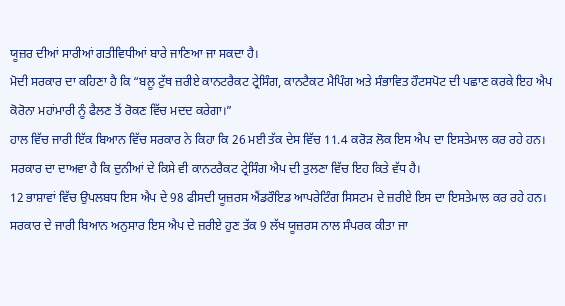ਯੂਜ਼ਰ ਦੀਆਂ ਸਾਰੀਆਂ ਗਤੀਵਿਧੀਆਂ ਬਾਰੇ ਜਾਣਿਆ ਜਾ ਸਕਦਾ ਹੈ।
ਮੋਦੀ ਸਰਕਾਰ ਦਾ ਕਹਿਣਾ ਹੈ ਕਿ “ਬਲੂ ਟੁੱਥ ਜ਼ਰੀਏ ਕਾਨਟਰੈਕਟ ਟ੍ਰੇਸਿੰਗ, ਕਾਨਟੈਕਟ ਮੈਪਿੰਗ ਅਤੇ ਸੰਭਾਵਿਤ ਹੌਟਸਪੋਟ ਦੀ ਪਛਾਣ ਕਰਕੇ ਇਹ ਐਪ ਕੋਰੋਨਾ ਮਹਾਂਮਾਰੀ ਨੂੰ ਫੈਲਣ ਤੋਂ ਰੋਕਣ ਵਿੱਚ ਮਦਦ ਕਰੇਗਾ।”
ਹਾਲ ਵਿੱਚ ਜਾਰੀ ਇੱਕ ਬਿਆਨ ਵਿੱਚ ਸਰਕਾਰ ਨੇ ਕਿਹਾ ਕਿ 26 ਮਈ ਤੱਕ ਦੇਸ ਵਿੱਚ 11.4 ਕਰੋੜ ਲੋਕ ਇਸ ਐਪ ਦਾ ਇਸਤੇਮਾਲ ਕਰ ਰਹੇ ਹਨ।
ਸਰਕਾਰ ਦਾ ਦਾਅਵਾ ਹੈ ਕਿ ਦੁਨੀਆਂ ਦੇ ਕਿਸੇ ਵੀ ਕਾਨਟਰੈਕਟ ਟ੍ਰੇਸਿੰਗ ਐਪ ਦੀ ਤੁਲਣਾ ਵਿੱਚ ਇਹ ਕਿਤੇ ਵੱਧ ਹੈ।
12 ਭਾਸ਼ਾਵਾਂ ਵਿੱਚ ਉਪਲਬਧ ਇਸ ਐਪ ਦੇ 98 ਫੀਸਦੀ ਯੂਜ਼ਰਸ ਐਂਡਰੌਇਡ ਆਪਰੇਟਿੰਗ ਸਿਸਟਮ ਦੇ ਜ਼ਰੀਏ ਇਸ ਦਾ ਇਸਤੇਮਾਲ ਕਰ ਰਹੇ ਹਨ।
ਸਰਕਾਰ ਦੇ ਜਾਰੀ ਬਿਆਨ ਅਨੁਸਾਰ ਇਸ ਐਪ ਦੇ ਜ਼ਰੀਏ ਹੁਣ ਤੱਕ 9 ਲੱਖ ਯੂਜ਼ਰਸ ਨਾਲ ਸੰਪਰਕ ਕੀਤਾ ਜਾ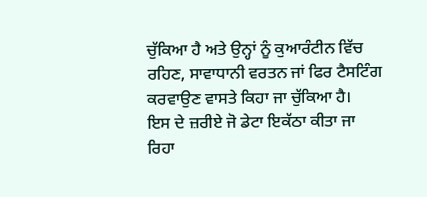ਚੁੱਕਿਆ ਹੈ ਅਤੇ ਉਨ੍ਹਾਂ ਨੂੰ ਕੁਆਰੰਟੀਨ ਵਿੱਚ ਰਹਿਣ, ਸਾਵਾਧਾਨੀ ਵਰਤਨ ਜਾਂ ਫਿਰ ਟੈਸਟਿੰਗ ਕਰਵਾਉਣ ਵਾਸਤੇ ਕਿਹਾ ਜਾ ਚੁੱਕਿਆ ਹੈ।
ਇਸ ਦੇ ਜ਼ਰੀਏ ਜੋ ਡੇਟਾ ਇਕੱਠਾ ਕੀਤਾ ਜਾ ਰਿਹਾ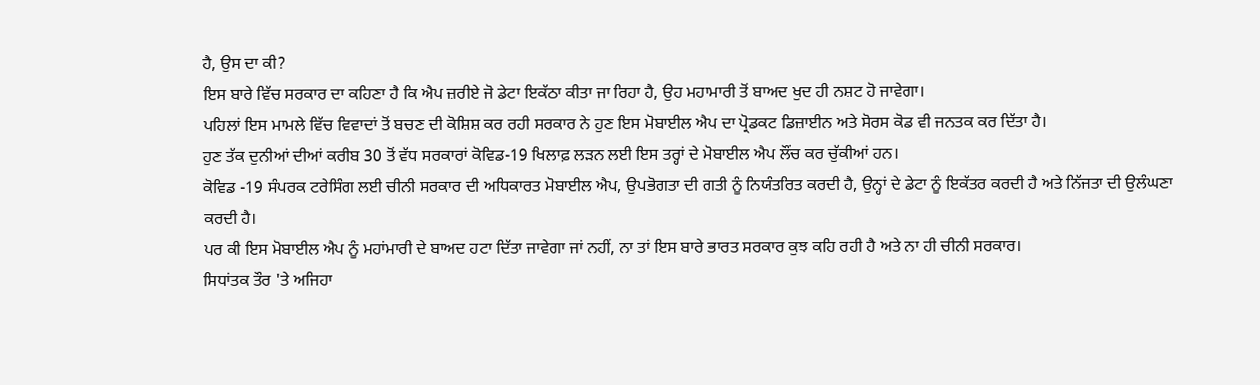ਹੈ, ਉਸ ਦਾ ਕੀ?
ਇਸ ਬਾਰੇ ਵਿੱਚ ਸਰਕਾਰ ਦਾ ਕਹਿਣਾ ਹੈ ਕਿ ਐਪ ਜ਼ਰੀਏ ਜੋ ਡੇਟਾ ਇਕੱਠਾ ਕੀਤਾ ਜਾ ਰਿਹਾ ਹੈ, ਉਹ ਮਹਾਮਾਰੀ ਤੋਂ ਬਾਅਦ ਖੁਦ ਹੀ ਨਸ਼ਟ ਹੋ ਜਾਵੇਗਾ।
ਪਹਿਲਾਂ ਇਸ ਮਾਮਲੇ ਵਿੱਚ ਵਿਵਾਦਾਂ ਤੋਂ ਬਚਣ ਦੀ ਕੋਸ਼ਿਸ਼ ਕਰ ਰਹੀ ਸਰਕਾਰ ਨੇ ਹੁਣ ਇਸ ਮੋਬਾਈਲ ਐਪ ਦਾ ਪ੍ਰੋਡਕਟ ਡਿਜ਼ਾਈਨ ਅਤੇ ਸੋਰਸ ਕੋਡ ਵੀ ਜਨਤਕ ਕਰ ਦਿੱਤਾ ਹੈ।
ਹੁਣ ਤੱਕ ਦੁਨੀਆਂ ਦੀਆਂ ਕਰੀਬ 30 ਤੋਂ ਵੱਧ ਸਰਕਾਰਾਂ ਕੋਵਿਡ-19 ਖਿਲਾਫ਼ ਲੜਨ ਲਈ ਇਸ ਤਰ੍ਹਾਂ ਦੇ ਮੋਬਾਈਲ ਐਪ ਲੌਂਚ ਕਰ ਚੁੱਕੀਆਂ ਹਨ।
ਕੋਵਿਡ -19 ਸੰਪਰਕ ਟਰੇਸਿੰਗ ਲਈ ਚੀਨੀ ਸਰਕਾਰ ਦੀ ਅਧਿਕਾਰਤ ਮੋਬਾਈਲ ਐਪ, ਉਪਭੋਗਤਾ ਦੀ ਗਤੀ ਨੂੰ ਨਿਯੰਤਰਿਤ ਕਰਦੀ ਹੈ, ਉਨ੍ਹਾਂ ਦੇ ਡੇਟਾ ਨੂੰ ਇਕੱਤਰ ਕਰਦੀ ਹੈ ਅਤੇ ਨਿੱਜਤਾ ਦੀ ਉਲੰਘਣਾ ਕਰਦੀ ਹੈ।
ਪਰ ਕੀ ਇਸ ਮੋਬਾਈਲ ਐਪ ਨੂੰ ਮਹਾਂਮਾਰੀ ਦੇ ਬਾਅਦ ਹਟਾ ਦਿੱਤਾ ਜਾਵੇਗਾ ਜਾਂ ਨਹੀਂ, ਨਾ ਤਾਂ ਇਸ ਬਾਰੇ ਭਾਰਤ ਸਰਕਾਰ ਕੁਝ ਕਹਿ ਰਹੀ ਹੈ ਅਤੇ ਨਾ ਹੀ ਚੀਨੀ ਸਰਕਾਰ।
ਸਿਧਾਂਤਕ ਤੌਰ 'ਤੇ ਅਜਿਹਾ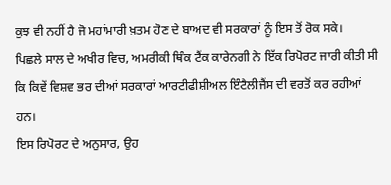ਕੁਝ ਵੀ ਨਹੀਂ ਹੈ ਜੋ ਮਹਾਂਮਾਰੀ ਖ਼ਤਮ ਹੋਣ ਦੇ ਬਾਅਦ ਵੀ ਸਰਕਾਰਾਂ ਨੂੰ ਇਸ ਤੋਂ ਰੋਕ ਸਕੇ।
ਪਿਛਲੇ ਸਾਲ ਦੇ ਅਖੀਰ ਵਿਚ, ਅਮਰੀਕੀ ਥਿੰਕ ਟੈਂਕ ਕਾਰੇਨਗੀ ਨੇ ਇੱਕ ਰਿਪੋਰਟ ਜਾਰੀ ਕੀਤੀ ਸੀ ਕਿ ਕਿਵੇਂ ਵਿਸ਼ਵ ਭਰ ਦੀਆਂ ਸਰਕਾਰਾਂ ਆਰਟੀਫੀਸ਼ੀਅਲ ਇੰਟੈਲੀਜੈਂਸ ਦੀ ਵਰਤੋਂ ਕਰ ਰਹੀਆਂ ਹਨ।
ਇਸ ਰਿਪੋਰਟ ਦੇ ਅਨੁਸਾਰ, ਉਹ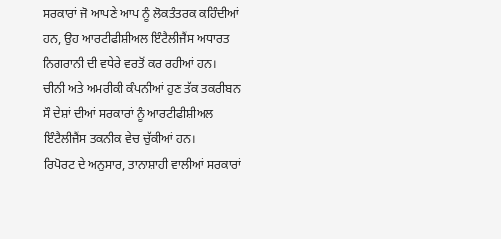ਸਰਕਾਰਾਂ ਜੋ ਆਪਣੇ ਆਪ ਨੂੰ ਲੋਕਤੰਤਰਕ ਕਹਿੰਦੀਆਂ ਹਨ, ਉਹ ਆਰਟੀਫੀਸ਼ੀਅਲ ਇੰਟੈਲੀਜੈਂਸ ਅਧਾਰਤ ਨਿਗਰਾਨੀ ਦੀ ਵਧੇਰੇ ਵਰਤੋਂ ਕਰ ਰਹੀਆਂ ਹਨ।
ਚੀਨੀ ਅਤੇ ਅਮਰੀਕੀ ਕੰਪਨੀਆਂ ਹੁਣ ਤੱਕ ਤਕਰੀਬਨ ਸੌ ਦੇਸ਼ਾਂ ਦੀਆਂ ਸਰਕਾਰਾਂ ਨੂੰ ਆਰਟੀਫੀਸ਼ੀਅਲ ਇੰਟੈਲੀਜੈਂਸ ਤਕਨੀਕ ਵੇਚ ਚੁੱਕੀਆਂ ਹਨ।
ਰਿਪੋਰਟ ਦੇ ਅਨੁਸਾਰ, ਤਾਨਾਸ਼ਾਹੀ ਵਾਲੀਆਂ ਸਰਕਾਰਾਂ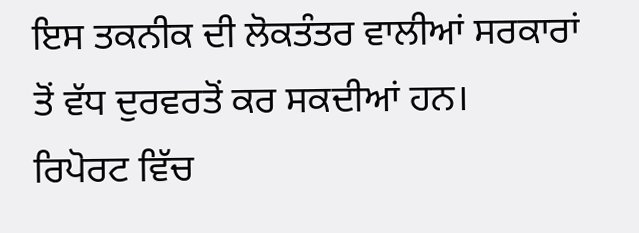ਇਸ ਤਕਨੀਕ ਦੀ ਲੋਕਤੰਤਰ ਵਾਲੀਆਂ ਸਰਕਾਰਾਂ ਤੋਂ ਵੱਧ ਦੁਰਵਰਤੋਂ ਕਰ ਸਕਦੀਆਂ ਹਨ।
ਰਿਪੋਰਟ ਵਿੱਚ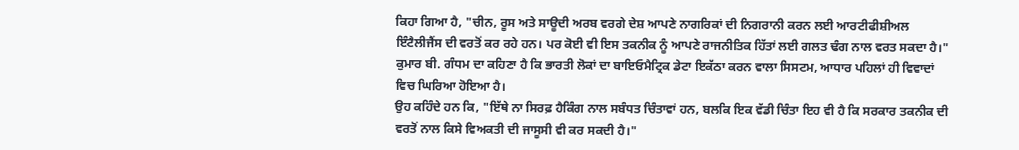ਕਿਹਾ ਗਿਆ ਹੈ, "ਚੀਨ, ਰੂਸ ਅਤੇ ਸਾਊਦੀ ਅਰਬ ਵਰਗੇ ਦੇਸ਼ ਆਪਣੇ ਨਾਗਰਿਕਾਂ ਦੀ ਨਿਗਰਾਨੀ ਕਰਨ ਲਈ ਆਰਟੀਫੀਸ਼ੀਅਲ ਇੰਟੈਲੀਜੈਂਸ ਦੀ ਵਰਤੋਂ ਕਰ ਰਹੇ ਹਨ। ਪਰ ਕੋਈ ਵੀ ਇਸ ਤਕਨੀਕ ਨੂੰ ਆਪਣੇ ਰਾਜਨੀਤਿਕ ਹਿੱਤਾਂ ਲਈ ਗਲਤ ਢੰਗ ਨਾਲ ਵਰਤ ਸਕਦਾ ਹੈ।"
ਕੁਮਾਰ ਬੀ. ਗੰਧਮ ਦਾ ਕਹਿਣਾ ਹੈ ਕਿ ਭਾਰਤੀ ਲੋਕਾਂ ਦਾ ਬਾਇਓਮੈਟ੍ਰਿਕ ਡੇਟਾ ਇਕੱਠਾ ਕਰਨ ਵਾਲਾ ਸਿਸਟਮ, ਆਧਾਰ ਪਹਿਲਾਂ ਹੀ ਵਿਵਾਦਾਂ ਵਿਚ ਘਿਰਿਆ ਹੋਇਆ ਹੈ।
ਉਹ ਕਹਿੰਦੇ ਹਨ ਕਿ, "ਇੱਥੇ ਨਾ ਸਿਰਫ਼ ਹੈਕਿੰਗ ਨਾਲ ਸਬੰਧਤ ਚਿੰਤਾਵਾਂ ਹਨ, ਬਲਕਿ ਇਕ ਵੱਡੀ ਚਿੰਤਾ ਇਹ ਵੀ ਹੈ ਕਿ ਸਰਕਾਰ ਤਕਨੀਕ ਦੀ ਵਰਤੋਂ ਨਾਲ ਕਿਸੇ ਵਿਅਕਤੀ ਦੀ ਜਾਸੂਸੀ ਵੀ ਕਰ ਸਕਦੀ ਹੈ।"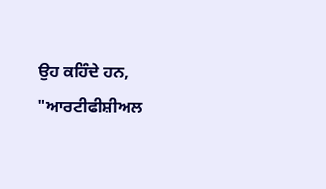ਉਹ ਕਹਿੰਦੇ ਹਨ, "ਆਰਟੀਫੀਸ਼ੀਅਲ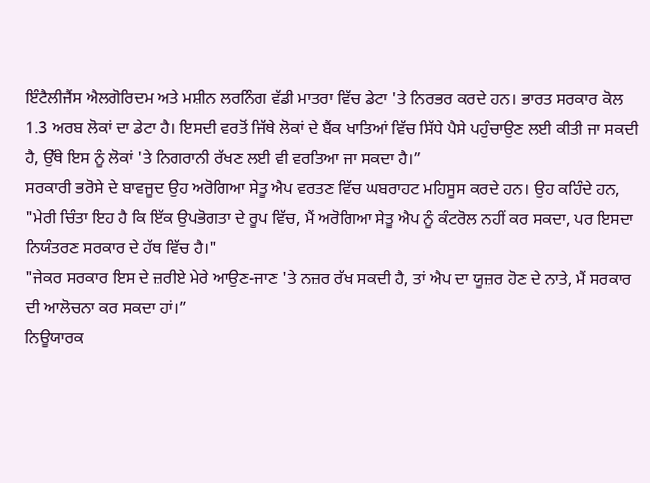ਇੰਟੈਲੀਜੈਂਸ ਐਲਗੋਰਿਦਮ ਅਤੇ ਮਸ਼ੀਨ ਲਰਨਿੰਗ ਵੱਡੀ ਮਾਤਰਾ ਵਿੱਚ ਡੇਟਾ 'ਤੇ ਨਿਰਭਰ ਕਰਦੇ ਹਨ। ਭਾਰਤ ਸਰਕਾਰ ਕੋਲ 1.3 ਅਰਬ ਲੋਕਾਂ ਦਾ ਡੇਟਾ ਹੈ। ਇਸਦੀ ਵਰਤੋਂ ਜਿੱਥੇ ਲੋਕਾਂ ਦੇ ਬੈਂਕ ਖਾਤਿਆਂ ਵਿੱਚ ਸਿੱਧੇ ਪੈਸੇ ਪਹੁੰਚਾਉਣ ਲਈ ਕੀਤੀ ਜਾ ਸਕਦੀ ਹੈ, ਉੱਥੇ ਇਸ ਨੂੰ ਲੋਕਾਂ 'ਤੇ ਨਿਗਰਾਨੀ ਰੱਖਣ ਲਈ ਵੀ ਵਰਤਿਆ ਜਾ ਸਕਦਾ ਹੈ।”
ਸਰਕਾਰੀ ਭਰੋਸੇ ਦੇ ਬਾਵਜੂਦ ਉਹ ਅਰੋਗਿਆ ਸੇਤੂ ਐਪ ਵਰਤਣ ਵਿੱਚ ਘਬਰਾਹਟ ਮਹਿਸੂਸ ਕਰਦੇ ਹਨ। ਉਹ ਕਹਿੰਦੇ ਹਨ, "ਮੇਰੀ ਚਿੰਤਾ ਇਹ ਹੈ ਕਿ ਇੱਕ ਉਪਭੋਗਤਾ ਦੇ ਰੂਪ ਵਿੱਚ, ਮੈਂ ਅਰੋਗਿਆ ਸੇਤੂ ਐਪ ਨੂੰ ਕੰਟਰੋਲ ਨਹੀਂ ਕਰ ਸਕਦਾ, ਪਰ ਇਸਦਾ ਨਿਯੰਤਰਣ ਸਰਕਾਰ ਦੇ ਹੱਥ ਵਿੱਚ ਹੈ।"
"ਜੇਕਰ ਸਰਕਾਰ ਇਸ ਦੇ ਜ਼ਰੀਏ ਮੇਰੇ ਆਉਣ-ਜਾਣ 'ਤੇ ਨਜ਼ਰ ਰੱਖ ਸਕਦੀ ਹੈ, ਤਾਂ ਐਪ ਦਾ ਯੂਜ਼ਰ ਹੋਣ ਦੇ ਨਾਤੇ, ਮੈਂ ਸਰਕਾਰ ਦੀ ਆਲੋਚਨਾ ਕਰ ਸਕਦਾ ਹਾਂ।”
ਨਿਊਯਾਰਕ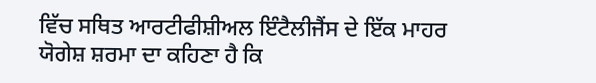ਵਿੱਚ ਸਥਿਤ ਆਰਟੀਫੀਸ਼ੀਅਲ ਇੰਟੈਲੀਜੈਂਸ ਦੇ ਇੱਕ ਮਾਹਰ ਯੋਗੇਸ਼ ਸ਼ਰਮਾ ਦਾ ਕਹਿਣਾ ਹੈ ਕਿ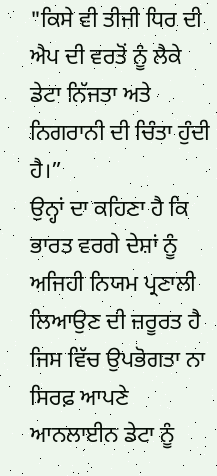"ਕਿਸੇ ਵੀ ਤੀਜੀ ਧਿਰ ਦੀ ਐਪ ਦੀ ਵਰਤੋਂ ਨੂੰ ਲੈਕੇ ਡੇਟਾ ਨਿੱਜਤਾ ਅਤੇ ਨਿਗਰਾਨੀ ਦੀ ਚਿੰਤਾ ਹੁੰਦੀ ਹੈ।”
ਉਨ੍ਹਾਂ ਦਾ ਕਹਿਣਾ ਹੈ ਕਿ ਭਾਰਤ ਵਰਗੇ ਦੇਸ਼ਾਂ ਨੂੰ ਅਜਿਹੀ ਨਿਯਮ ਪ੍ਰਣਾਲੀ ਲਿਆਉਣ ਦੀ ਜ਼ਰੂਰਤ ਹੈ ਜਿਸ ਵਿੱਚ ਉਪਭੋਗਤਾ ਨਾ ਸਿਰਫ਼ ਆਪਣੇ ਆਨਲਾਈਨ ਡੇਟਾ ਨੂੰ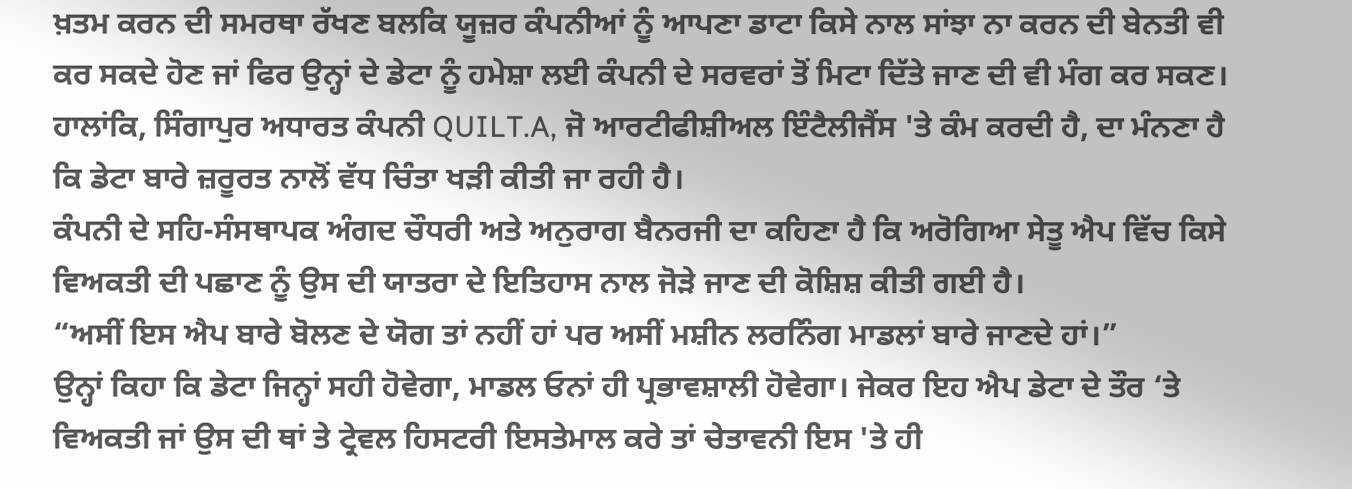ਖ਼ਤਮ ਕਰਨ ਦੀ ਸਮਰਥਾ ਰੱਖਣ ਬਲਕਿ ਯੂਜ਼ਰ ਕੰਪਨੀਆਂ ਨੂੰ ਆਪਣਾ ਡਾਟਾ ਕਿਸੇ ਨਾਲ ਸਾਂਝਾ ਨਾ ਕਰਨ ਦੀ ਬੇਨਤੀ ਵੀ ਕਰ ਸਕਦੇ ਹੋਣ ਜਾਂ ਫਿਰ ਉਨ੍ਹਾਂ ਦੇ ਡੇਟਾ ਨੂੰ ਹਮੇਸ਼ਾ ਲਈ ਕੰਪਨੀ ਦੇ ਸਰਵਰਾਂ ਤੋਂ ਮਿਟਾ ਦਿੱਤੇ ਜਾਣ ਦੀ ਵੀ ਮੰਗ ਕਰ ਸਕਣ।
ਹਾਲਾਂਕਿ, ਸਿੰਗਾਪੁਰ ਅਧਾਰਤ ਕੰਪਨੀ QUILT.A, ਜੋ ਆਰਟੀਫੀਸ਼ੀਅਲ ਇੰਟੈਲੀਜੈਂਸ 'ਤੇ ਕੰਮ ਕਰਦੀ ਹੈ, ਦਾ ਮੰਨਣਾ ਹੈ ਕਿ ਡੇਟਾ ਬਾਰੇ ਜ਼ਰੂਰਤ ਨਾਲੋਂ ਵੱਧ ਚਿੰਤਾ ਖੜੀ ਕੀਤੀ ਜਾ ਰਹੀ ਹੈ।
ਕੰਪਨੀ ਦੇ ਸਹਿ-ਸੰਸਥਾਪਕ ਅੰਗਦ ਚੌਧਰੀ ਅਤੇ ਅਨੁਰਾਗ ਬੈਨਰਜੀ ਦਾ ਕਹਿਣਾ ਹੈ ਕਿ ਅਰੋਗਿਆ ਸੇਤੂ ਐਪ ਵਿੱਚ ਕਿਸੇ ਵਿਅਕਤੀ ਦੀ ਪਛਾਣ ਨੂੰ ਉਸ ਦੀ ਯਾਤਰਾ ਦੇ ਇਤਿਹਾਸ ਨਾਲ ਜੋੜੇ ਜਾਣ ਦੀ ਕੋਸ਼ਿਸ਼ ਕੀਤੀ ਗਈ ਹੈ।
“ਅਸੀਂ ਇਸ ਐਪ ਬਾਰੇ ਬੋਲਣ ਦੇ ਯੋਗ ਤਾਂ ਨਹੀਂ ਹਾਂ ਪਰ ਅਸੀਂ ਮਸ਼ੀਨ ਲਰਨਿੰਗ ਮਾਡਲਾਂ ਬਾਰੇ ਜਾਣਦੇ ਹਾਂ।”
ਉਨ੍ਹਾਂ ਕਿਹਾ ਕਿ ਡੇਟਾ ਜਿਨ੍ਹਾਂ ਸਹੀ ਹੋਵੇਗਾ, ਮਾਡਲ ਓਨਾਂ ਹੀ ਪ੍ਰਭਾਵਸ਼ਾਲੀ ਹੋਵੇਗਾ। ਜੇਕਰ ਇਹ ਐਪ ਡੇਟਾ ਦੇ ਤੌਰ ‘ਤੇ ਵਿਅਕਤੀ ਜਾਂ ਉਸ ਦੀ ਥਾਂ ਤੇ ਟ੍ਰੇਵਲ ਹਿਸਟਰੀ ਇਸਤੇਮਾਲ ਕਰੇ ਤਾਂ ਚੇਤਾਵਨੀ ਇਸ 'ਤੇ ਹੀ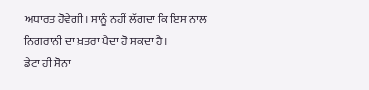ਅਧਾਰਤ ਹੋਵੇਗੀ। ਸਾਨੂੰ ਨਹੀਂ ਲੱਗਦਾ ਕਿ ਇਸ ਨਾਲ ਨਿਗਰਾਨੀ ਦਾ ਖ਼ਤਰਾ ਪੈਦਾ ਹੋ ਸਕਦਾ ਹੈ।
ਡੇਟਾ ਹੀ ਸੋਨਾ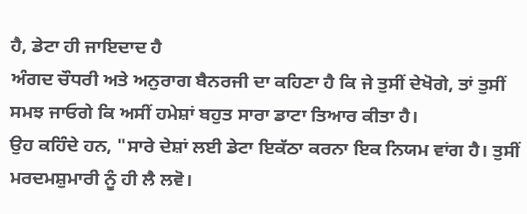ਹੈ, ਡੇਟਾ ਹੀ ਜਾਇਦਾਦ ਹੈ
ਅੰਗਦ ਚੌਧਰੀ ਅਤੇ ਅਨੁਰਾਗ ਬੈਨਰਜੀ ਦਾ ਕਹਿਣਾ ਹੈ ਕਿ ਜੇ ਤੁਸੀਂ ਦੇਖੋਗੇ, ਤਾਂ ਤੁਸੀਂ ਸਮਝ ਜਾਓਗੇ ਕਿ ਅਸੀਂ ਹਮੇਸ਼ਾਂ ਬਹੁਤ ਸਾਰਾ ਡਾਟਾ ਤਿਆਰ ਕੀਤਾ ਹੈ।
ਉਹ ਕਹਿੰਦੇ ਹਨ, "ਸਾਰੇ ਦੇਸ਼ਾਂ ਲਈ ਡੇਟਾ ਇਕੱਠਾ ਕਰਨਾ ਇਕ ਨਿਯਮ ਵਾਂਗ ਹੈ। ਤੁਸੀਂ ਮਰਦਮਸ਼ੁਮਾਰੀ ਨੂੰ ਹੀ ਲੈ ਲਵੋ।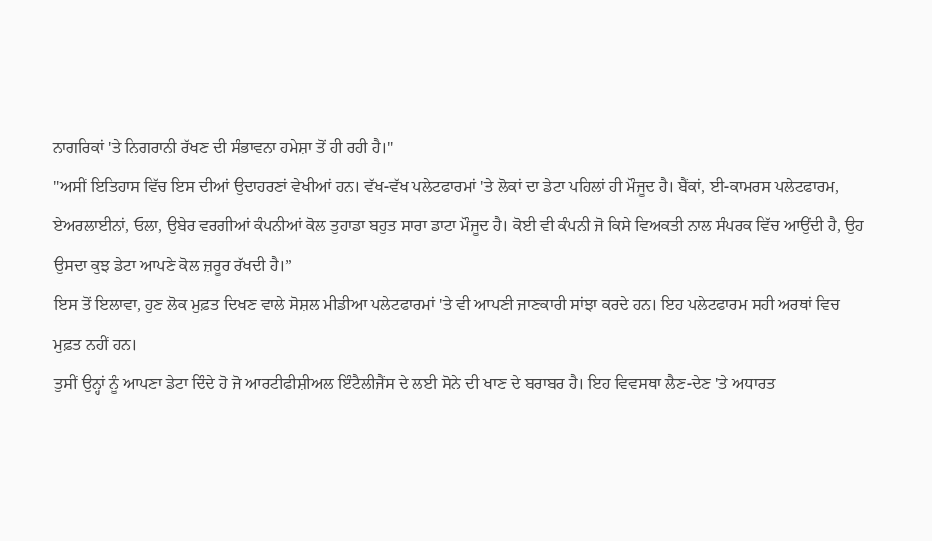ਨਾਗਰਿਕਾਂ 'ਤੇ ਨਿਗਰਾਨੀ ਰੱਖਣ ਦੀ ਸੰਭਾਵਨਾ ਹਮੇਸ਼ਾ ਤੋਂ ਹੀ ਰਹੀ ਹੈ।"
"ਅਸੀਂ ਇਤਿਹਾਸ ਵਿੱਚ ਇਸ ਦੀਆਂ ਉਦਾਹਰਣਾਂ ਵੇਖੀਆਂ ਹਨ। ਵੱਖ-ਵੱਖ ਪਲੇਟਫਾਰਮਾਂ 'ਤੇ ਲੋਕਾਂ ਦਾ ਡੇਟਾ ਪਹਿਲਾਂ ਹੀ ਮੌਜੂਦ ਹੈ। ਬੈਂਕਾਂ, ਈ-ਕਾਮਰਸ ਪਲੇਟਫਾਰਮ, ਏਅਰਲਾਈਨਾਂ, ਓਲਾ, ਉਬੇਰ ਵਰਗੀਆਂ ਕੰਪਨੀਆਂ ਕੋਲ ਤੁਹਾਡਾ ਬਹੁਤ ਸਾਰਾ ਡਾਟਾ ਮੌਜੂਦ ਹੈ। ਕੋਈ ਵੀ ਕੰਪਨੀ ਜੋ ਕਿਸੇ ਵਿਅਕਤੀ ਨਾਲ ਸੰਪਰਕ ਵਿੱਚ ਆਉਂਦੀ ਹੈ, ਉਹ ਉਸਦਾ ਕੁਝ ਡੇਟਾ ਆਪਣੇ ਕੋਲ ਜ਼ਰੂਰ ਰੱਖਦੀ ਹੈ।”
ਇਸ ਤੋਂ ਇਲਾਵਾ, ਹੁਣ ਲੋਕ ਮੁਫ਼ਤ ਦਿਖਣ ਵਾਲੇ ਸੋਸ਼ਲ ਮੀਡੀਆ ਪਲੇਟਫਾਰਮਾਂ 'ਤੇ ਵੀ ਆਪਣੀ ਜਾਣਕਾਰੀ ਸਾਂਝਾ ਕਰਦੇ ਹਨ। ਇਹ ਪਲੇਟਫਾਰਮ ਸਹੀ ਅਰਥਾਂ ਵਿਚ ਮੁਫ਼ਤ ਨਹੀਂ ਹਨ।
ਤੁਸੀਂ ਉਨ੍ਹਾਂ ਨੂੰ ਆਪਣਾ ਡੇਟਾ ਦਿੰਦੇ ਹੋ ਜੋ ਆਰਟੀਫੀਸ਼ੀਅਲ ਇੰਟੈਲੀਜੈਂਸ ਦੇ ਲਈ ਸੋਨੇ ਦੀ ਖਾਣ ਦੇ ਬਰਾਬਰ ਹੈ। ਇਹ ਵਿਵਸਥਾ ਲੈਣ-ਦੇਣ 'ਤੇ ਅਧਾਰਤ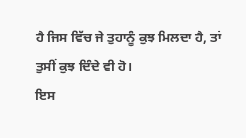ਹੈ ਜਿਸ ਵਿੱਚ ਜੇ ਤੁਹਾਨੂੰ ਕੁਝ ਮਿਲਦਾ ਹੈ, ਤਾਂ ਤੁਸੀਂ ਕੁਝ ਦਿੰਦੇ ਵੀ ਹੋ।
ਇਸ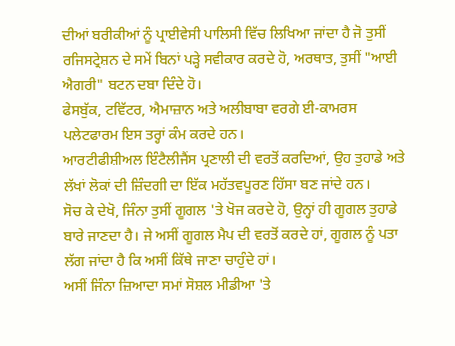ਦੀਆਂ ਬਰੀਕੀਆਂ ਨੂੰ ਪ੍ਰਾਈਵੇਸੀ ਪਾਲਿਸੀ ਵਿੱਚ ਲਿਖਿਆ ਜਾਂਦਾ ਹੈ ਜੋ ਤੁਸੀਂ ਰਜਿਸਟ੍ਰੇਸ਼ਨ ਦੇ ਸਮੇਂ ਬਿਨਾਂ ਪੜ੍ਹੇ ਸਵੀਕਾਰ ਕਰਦੇ ਹੋ, ਅਰਥਾਤ, ਤੁਸੀਂ "ਆਈ ਐਗਰੀ" ਬਟਨ ਦਬਾ ਦਿੰਦੇ ਹੋ।
ਫੇਸਬੁੱਕ, ਟਵਿੱਟਰ, ਐਮਾਜ਼ਾਨ ਅਤੇ ਅਲੀਬਾਬਾ ਵਰਗੇ ਈ-ਕਾਮਰਸ ਪਲੇਟਫਾਰਮ ਇਸ ਤਰ੍ਹਾਂ ਕੰਮ ਕਰਦੇ ਹਨ।
ਆਰਟੀਫੀਸ਼ੀਅਲ ਇੰਟੈਲੀਜੈਂਸ ਪ੍ਰਣਾਲੀ ਦੀ ਵਰਤੋਂ ਕਰਦਿਆਂ, ਉਹ ਤੁਹਾਡੇ ਅਤੇ ਲੱਖਾਂ ਲੋਕਾਂ ਦੀ ਜ਼ਿੰਦਗੀ ਦਾ ਇੱਕ ਮਹੱਤਵਪੂਰਣ ਹਿੱਸਾ ਬਣ ਜਾਂਦੇ ਹਨ।
ਸੋਚ ਕੇ ਦੇਖੋ, ਜਿੰਨਾ ਤੁਸੀਂ ਗੂਗਲ 'ਤੇ ਖੋਜ ਕਰਦੇ ਹੋ, ਉਨ੍ਹਾਂ ਹੀ ਗੂਗਲ ਤੁਹਾਡੇ ਬਾਰੇ ਜਾਣਦਾ ਹੈ। ਜੇ ਅਸੀਂ ਗੂਗਲ ਮੈਪ ਦੀ ਵਰਤੋਂ ਕਰਦੇ ਹਾਂ, ਗੂਗਲ ਨੂੰ ਪਤਾ ਲੱਗ ਜਾਂਦਾ ਹੈ ਕਿ ਅਸੀਂ ਕਿੱਥੇ ਜਾਣਾ ਚਾਹੁੰਦੇ ਹਾਂ।
ਅਸੀਂ ਜਿੰਨਾ ਜ਼ਿਆਦਾ ਸਮਾਂ ਸੋਸ਼ਲ ਮੀਡੀਆ 'ਤੇ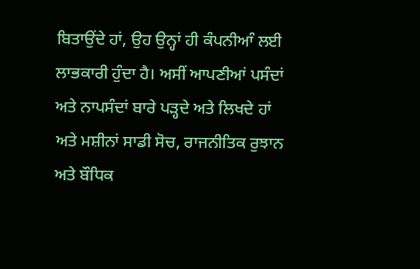ਬਿਤਾਉਂਦੇ ਹਾਂ, ਉਹ ਉਨ੍ਹਾਂ ਹੀ ਕੰਪਨੀਆੰ ਲਈ ਲਾਭਕਾਰੀ ਹੁੰਦਾ ਹੈ। ਅਸੀਂ ਆਪਣੀਆਂ ਪਸੰਦਾਂ ਅਤੇ ਨਾਪਸੰਦਾਂ ਬਾਰੇ ਪੜ੍ਹਦੇ ਅਤੇ ਲਿਖਦੇ ਹਾਂ ਅਤੇ ਮਸ਼ੀਨਾਂ ਸਾਡੀ ਸੋਚ, ਰਾਜਨੀਤਿਕ ਰੁਝਾਨ ਅਤੇ ਬੌਧਿਕ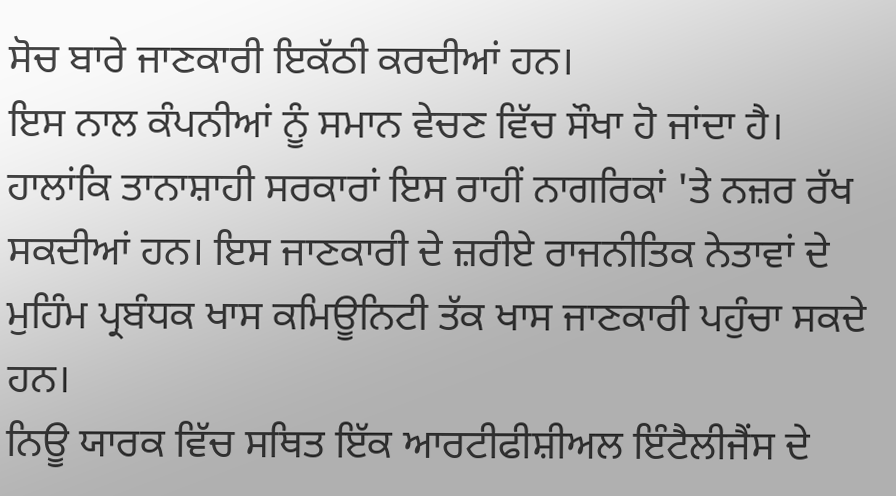ਸੋਚ ਬਾਰੇ ਜਾਣਕਾਰੀ ਇਕੱਠੀ ਕਰਦੀਆਂ ਹਨ।
ਇਸ ਨਾਲ ਕੰਪਨੀਆਂ ਨੂੰ ਸਮਾਨ ਵੇਚਣ ਵਿੱਚ ਸੌਖਾ ਹੋ ਜਾਂਦਾ ਹੈ।
ਹਾਲਾਂਕਿ ਤਾਨਾਸ਼ਾਹੀ ਸਰਕਾਰਾਂ ਇਸ ਰਾਹੀਂ ਨਾਗਰਿਕਾਂ 'ਤੇ ਨਜ਼ਰ ਰੱਖ ਸਕਦੀਆਂ ਹਨ। ਇਸ ਜਾਣਕਾਰੀ ਦੇ ਜ਼ਰੀਏ ਰਾਜਨੀਤਿਕ ਨੇਤਾਵਾਂ ਦੇ ਮੁਹਿੰਮ ਪ੍ਰਬੰਧਕ ਖਾਸ ਕਮਿਊਨਿਟੀ ਤੱਕ ਖਾਸ ਜਾਣਕਾਰੀ ਪਹੁੰਚਾ ਸਕਦੇ ਹਨ।
ਨਿਊ ਯਾਰਕ ਵਿੱਚ ਸਥਿਤ ਇੱਕ ਆਰਟੀਫੀਸ਼ੀਅਲ ਇੰਟੈਲੀਜੈਂਸ ਦੇ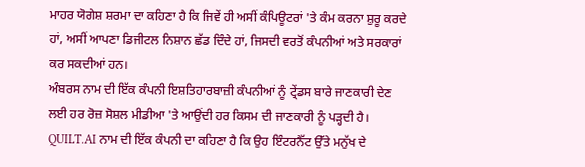ਮਾਹਰ ਯੋਗੇਸ਼ ਸ਼ਰਮਾ ਦਾ ਕਹਿਣਾ ਹੈ ਕਿ ਜਿਵੇਂ ਹੀ ਅਸੀਂ ਕੰਪਿਊਟਰਾਂ 'ਤੇ ਕੰਮ ਕਰਨਾ ਸ਼ੁਰੂ ਕਰਦੇ ਹਾਂ, ਅਸੀਂ ਆਪਣਾ ਡਿਜੀਟਲ ਨਿਸ਼ਾਨ ਛੱਡ ਦਿੰਦੇ ਹਾਂ, ਜਿਸਦੀ ਵਰਤੋਂ ਕੰਪਨੀਆਂ ਅਤੇ ਸਰਕਾਰਾਂ ਕਰ ਸਕਦੀਆਂ ਹਨ।
ਅੰਬਰਸ ਨਾਮ ਦੀ ਇੱਕ ਕੰਪਨੀ ਇਸ਼ਤਿਹਾਰਬਾਜ਼ੀ ਕੰਪਨੀਆਂ ਨੂੰ ਟ੍ਰੇਂਡਸ ਬਾਰੇ ਜਾਣਕਾਰੀ ਦੇਣ ਲਈ ਹਰ ਰੋਜ਼ ਸੋਸ਼ਲ ਮੀਡੀਆ 'ਤੇ ਆਉਂਦੀ ਹਰ ਕਿਸਮ ਦੀ ਜਾਣਕਾਰੀ ਨੂੰ ਪੜ੍ਹਦੀ ਹੈ।
QUILT.AI ਨਾਮ ਦੀ ਇੱਕ ਕੰਪਨੀ ਦਾ ਕਹਿਣਾ ਹੈ ਕਿ ਉਹ ਇੰਟਰਨੈੱਟ ਉੱਤੇ ਮਨੁੱਖ ਦੇ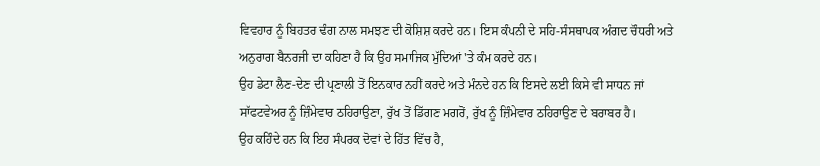ਵਿਵਹਾਰ ਨੂੰ ਬਿਹਤਰ ਢੰਗ ਨਾਲ ਸਮਝਣ ਦੀ ਕੋਸ਼ਿਸ਼ ਕਰਦੇ ਹਨ। ਇਸ ਕੰਪਨੀ ਦੇ ਸਹਿ-ਸੰਸਥਾਪਕ ਅੰਗਦ ਚੌਧਰੀ ਅਤੇ ਅਨੁਰਾਗ ਬੈਨਰਜੀ ਦਾ ਕਹਿਣਾ ਹੈ ਕਿ ਉਹ ਸਮਾਜਿਕ ਮੁੱਦਿਆਂ 'ਤੇ ਕੰਮ ਕਰਦੇ ਹਨ।
ਉਹ ਡੇਟਾ ਲੈਣ-ਦੇਣ ਦੀ ਪ੍ਰਣਾਲੀ ਤੋਂ ਇਨਕਾਰ ਨਹੀਂ ਕਰਦੇ ਅਤੇ ਮੰਨਦੇ ਹਨ ਕਿ ਇਸਦੇ ਲਈ ਕਿਸੇ ਵੀ ਸਾਧਨ ਜਾਂ ਸਾੱਫਟਵੇਅਰ ਨੂੰ ਜ਼ਿੰਮੇਵਾਰ ਠਹਿਰਾਉਣਾ, ਰੁੱਖ ਤੋਂ ਡਿੱਗਣ ਮਗਰੋਂ, ਰੁੱਖ ਨੂੰ ਜ਼ਿੰਮੇਵਾਰ ਠਹਿਰਾਉਣ ਦੇ ਬਰਾਬਰ ਹੈ।
ਉਹ ਕਹਿੰਦੇ ਹਨ ਕਿ ਇਹ ਸੰਪਰਕ ਦੋਵਾਂ ਦੇ ਹਿੱਤ ਵਿੱਚ ਹੈ,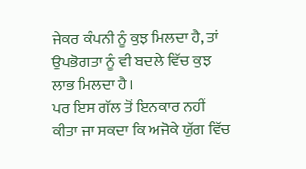ਜੇਕਰ ਕੰਪਨੀ ਨੂੰ ਕੁਝ ਮਿਲਦਾ ਹੈ, ਤਾਂ ਉਪਭੋਗਤਾ ਨੂੰ ਵੀ ਬਦਲੇ ਵਿੱਚ ਕੁਝ ਲਾਭ ਮਿਲਦਾ ਹੈ।
ਪਰ ਇਸ ਗੱਲ ਤੋਂ ਇਨਕਾਰ ਨਹੀਂ ਕੀਤਾ ਜਾ ਸਕਦਾ ਕਿ ਅਜੋਕੇ ਯੁੱਗ ਵਿੱਚ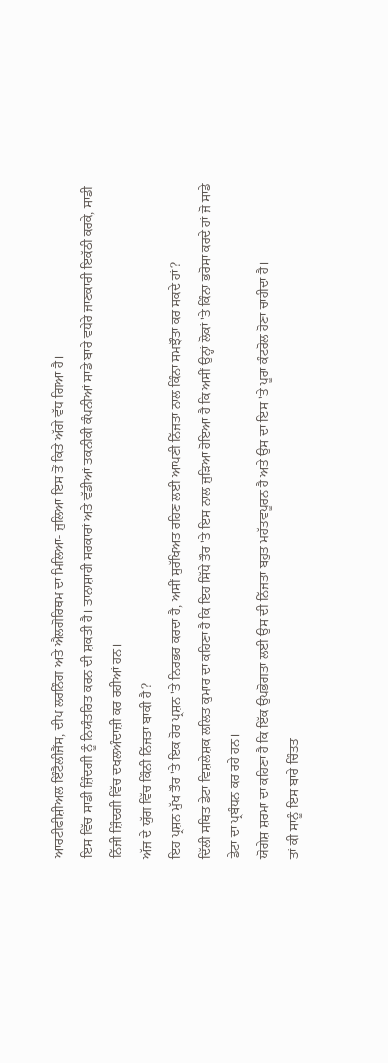ਆਰਟੀਫੀਸ਼ੀਅਲ ਇੰਟੈਲੀਜੈਂਸ, ਦੀਪ ਲਰਨਿੰਗ ਅਤੇ ਐਲਗੋਰਿਥਮ ਦਾ ਮਿਲਿਆ- ਜੁਲਿਆ ਇਸ ਤੋਂ ਕਿਤੇ ਅੱਗੇ ਵੱਧ ਗਿਆ ਹੈ।
ਇਸ ਵਿੱਚ ਸਾਡੀ ਜ਼ਿੰਦਗੀ ਨੂੰ ਨਿਯੰਤਰਿਤ ਕਰਨ ਦੀ ਸ਼ਕਤੀ ਹੈ। ਤਾਨਾਸ਼ਾਹੀ ਸਰਕਾਰਾਂ ਅਤੇ ਵੱਡੀਆਂ ਤਕਨੀਕੀ ਕੰਪਨੀਆਂ ਸਾਡੇ ਬਾਰੇ ਵਧੇਰੇ ਜਾਣਕਾਰੀ ਇਕੱਠੀ ਕਰਕੇ, ਸਾਡੀ ਨਿੱਜੀ ਜ਼ਿੰਦਗੀ ਵਿੱਚ ਦਖਲਅੰਦਾਜ਼ੀ ਕਰ ਰਹੀਆਂ ਹਨ।
ਅੱਜ ਦੇ ਯੁੱਗ ਵਿੱਚ ਕਿੰਨੀ ਨਿੱਜਤਾ ਬਾਕੀ ਹੈ?
ਇਹ ਪ੍ਰਸ਼ਨ ਮੁੱਖ ਤੌਰ 'ਤੇ ਇਕ ਹੋਰ ਪ੍ਰਸ਼ਨ 'ਤੇ ਨਿਰਭਰ ਕਰਦਾ ਹੈ, ਅਸੀਂ ਸੁਰੱਖਿਅਤ ਰਹਿਣ ਲਈ ਆਪਣੀ ਨਿੱਜਤਾ ਨਾਲ ਕਿੰਨਾ ਸਮਝੌਤਾ ਕਰ ਸਕਦੇ ਹਾਂ?
ਦਿੱਲੀ ਸਥਿਤ ਡੇਟਾ ਵਿਸ਼ਲੇਸ਼ਕ ਲਲਿਤ ਕੁਮਾਰ ਦਾ ਕਹਿਣਾ ਹੈ ਕਿ ਇਹ ਸਿੱਧੇ ਤੌਰ 'ਤੇ ਇਸ ਨਾਲ ਜੁੜਿਆ ਹੋਇਆ ਹੈ ਕਿ ਅਸੀਂ ਉਨ੍ਹਾਂ ਲੋਕਾਂ 'ਤੇ ਕਿੰਨਾ ਭਰੋਸਾ ਕਰਦੇ ਹਾਂ ਜੋ ਸਾਡੇ ਡੇਟਾ ਦਾ ਪ੍ਰਬੰਧਨ ਕਰ ਰਹੇ ਹਨ।
ਯੋਗੇਸ਼ ਸ਼ਰਮਾ ਦਾ ਕਹਿਣਾ ਹੈ ਕਿ ਇੱਕ ਉਪਭੋਗਤਾ ਲਈ ਉਸ ਦੀ ਨਿੱਜਤਾ ਬਹੁਤ ਮਹੱਤਵਪੂਰਨ ਹੈ ਅਤੇ ਉਸ ਦਾ ਇਸ 'ਤੇ ਪੂਰਾ ਕੰਟਰੋਲ ਹੋਣਾ ਚਾਹੀਦਾ ਹੈ।
ਤਾਂ ਕੀ ਸਾਨੂੰ ਇਸ ਬਾਰੇ ਚਿੰਤਤ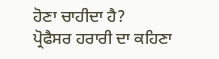ਹੋਣਾ ਚਾਹੀਦਾ ਹੈ?
ਪ੍ਰੋਫੈਸਰ ਹਰਾਰੀ ਦਾ ਕਹਿਣਾ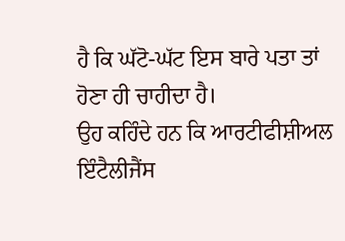ਹੈ ਕਿ ਘੱਟੋ-ਘੱਟ ਇਸ ਬਾਰੇ ਪਤਾ ਤਾਂ ਹੋਣਾ ਹੀ ਚਾਹੀਦਾ ਹੈ।
ਉਹ ਕਹਿੰਦੇ ਹਨ ਕਿ ਆਰਟੀਫੀਸ਼ੀਅਲ ਇੰਟੈਲੀਜੈਂਸ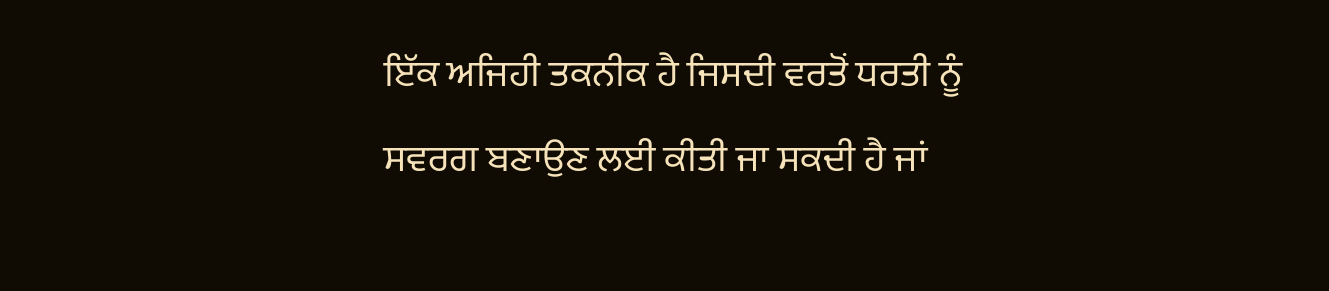ਇੱਕ ਅਜਿਹੀ ਤਕਨੀਕ ਹੈ ਜਿਸਦੀ ਵਰਤੋਂ ਧਰਤੀ ਨੂੰ ਸਵਰਗ ਬਣਾਉਣ ਲਈ ਕੀਤੀ ਜਾ ਸਕਦੀ ਹੈ ਜਾਂ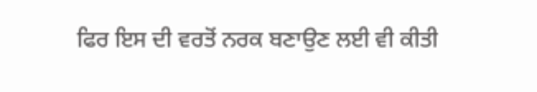ਫਿਰ ਇਸ ਦੀ ਵਰਤੋਂ ਨਰਕ ਬਣਾਉਣ ਲਈ ਵੀ ਕੀਤੀ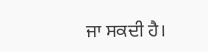ਜਾ ਸਕਦੀ ਹੈ।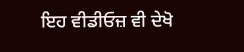ਇਹ ਵੀਡੀਓਜ਼ ਵੀ ਦੇਖੋ